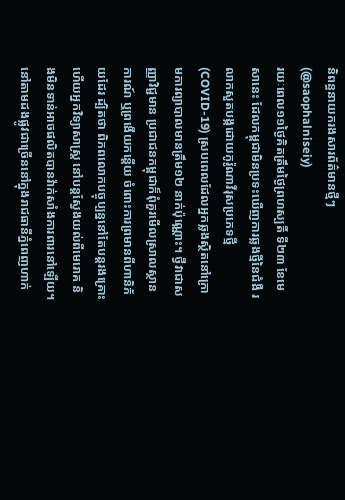និពន្ធនាយករងសារព័ត៌មានថ្មីៗ (@saophalniseiy)
រយៈពេល១១ថ្ងៃគិតត្រឹមថ្ងៃព្រហស្បតិ៍ ទី២៣ ខែមេសានេះ ដែលកម្ពុជាមិនប្រទះឃើញការឆ្លងថ្មីនៃជំងឺ រលាកសួតបង្កដោយកូរ៉ូណាវីរុសប្រភេទថ្មី (COVID-19) ស្របពេលដែលអ្នកឆ្លងស្ថិតនៅក្រោមការព្យាបាលមានត្រឹម១២ នាក់ប៉ុណ្ណោះ។ ថ្វីវាជាសញ្ញាវិជ្ជមាន ប្រជាជនកម្ពុជាក៏ពុំគួរមើលស្រាលស្ថានការណ៍ ឬព្រងើយកន្តើយ ចំពោះការព្រមានពីហានិភ័យដែរ ដ្បិតថា ពិភពលោកបច្ចុប្បន្ននៅតែបន្តរងគ្រោះ ហើយអ្នកវិទ្យាសាស្ត្រ នៅបន្តស្វែងយល់ពីមេរោគ និងមិនទាន់អាចផលិតបានវ៉ាក់សាំងការពារនៅឡើយ។
នៅតាមដងផ្លូវជាច្រើននៅក្នុងរាជធានីភ្នំពេញហាក់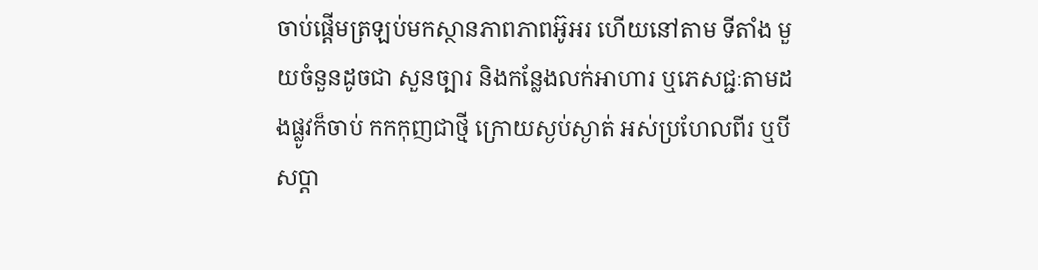ចាប់ផ្តើមត្រឡប់មកស្ថានភាពភាពអ៊ូអរ ហើយនៅតាម ទីតាំង មួយចំនួនដូចជា សួនច្បារ និងកន្លែងលក់អាហារ ឬភេសជ្ជៈតាមដងផ្លូវក៏ចាប់ កកកុញជាថ្មី ក្រោយស្ងប់ស្ងាត់ អស់ប្រហែលពីរ ឬបីសប្តា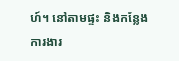ហ៍។ នៅតាមផ្ទះ និងកន្លែងការងារ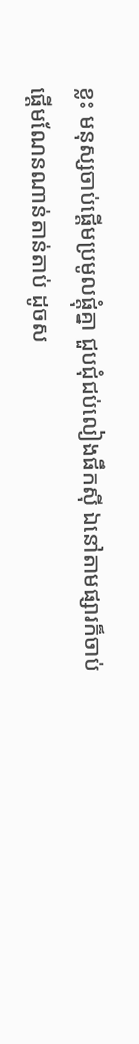ខ្លះ មនុស្សចាប់ផ្តើមប្រមូលផ្តុំគ្នា ជួបជុំជប់លៀងផឹកស៊ី ឯនៅតាមផ្សារក៏ចាប់ ផ្តើមណែនណាន់តាន់តាប់ ដូចស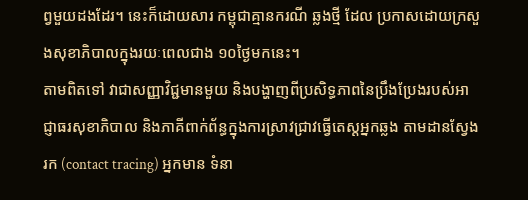ព្វមួយដងដែរ។ នេះក៏ដោយសារ កម្ពុជាគ្មានករណី ឆ្លងថ្មី ដែល ប្រកាសដោយក្រសួងសុខាភិបាលក្នុងរយៈពេលជាង ១០ថ្ងៃមកនេះ។
តាមពិតទៅ វាជាសញ្ញាវិជ្ជមានមួយ និងបង្ហាញពីប្រសិទ្ធភាពនៃប្រឹងប្រែងរបស់អាជ្ញាធរសុខាភិបាល និងភាគីពាក់ព័ន្ធក្នុងការស្រាវជ្រាវធ្វើតេស្តអ្នកឆ្លង តាមដានស្វែងរក (contact tracing) អ្នកមាន ទំនា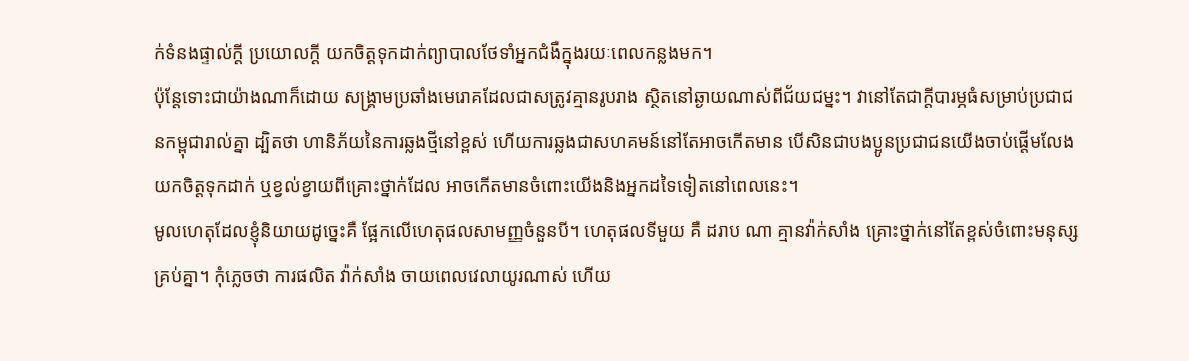ក់ទំនងផ្ទាល់ក្តី ប្រយោលក្តី យកចិត្តទុកដាក់ព្យាបាលថែទាំអ្នកជំងឺក្នុងរយៈពេលកន្លងមក។
ប៉ុន្តែទោះជាយ៉ាងណាក៏ដោយ សង្គ្រាមប្រឆាំងមេរោគដែលជាសត្រូវគ្មានរូបរាង ស្ថិតនៅឆ្ងាយណាស់ពីជ័យជម្នះ។ វានៅតែជាក្តីបារម្ភធំសម្រាប់ប្រជាជនកម្ពុជារាល់គ្នា ដ្បិតថា ហានិភ័យនៃការឆ្លងថ្មីនៅខ្ពស់ ហើយការឆ្លងជាសហគមន៍នៅតែអាចកើតមាន បើសិនជាបងប្អូនប្រជាជនយើងចាប់ផ្តើមលែងយកចិត្តទុកដាក់ ឬខ្វល់ខ្វាយពីគ្រោះថ្នាក់ដែល អាចកើតមានចំពោះយើងនិងអ្នកដទៃទៀតនៅពេលនេះ។
មូលហេតុដែលខ្ញុំនិយាយដូច្នេះគឺ ផ្អែកលើហេតុផលសាមញ្ញចំនួនបី។ ហេតុផលទីមួយ គឺ ដរាប ណា គ្មានវ៉ាក់សាំង គ្រោះថ្នាក់នៅតែខ្ពស់ចំពោះមនុស្សគ្រប់គ្នា។ កុំភ្លេចថា ការផលិត វ៉ាក់សាំង ចាយពេលវេលាយូរណាស់ ហើយ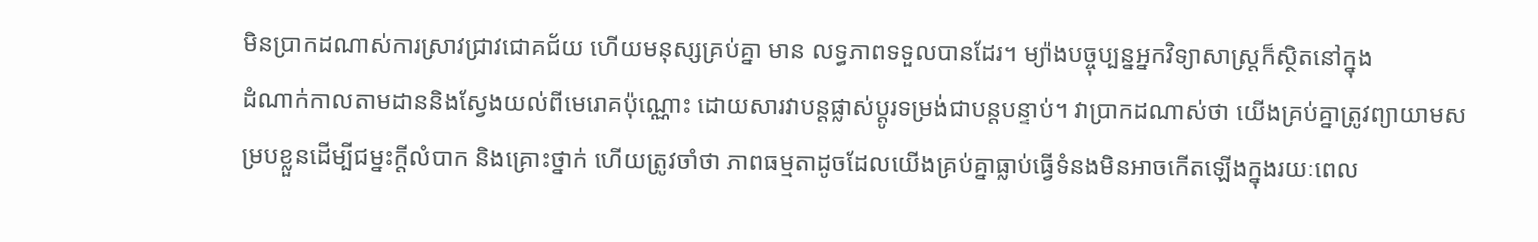មិនប្រាកដណាស់ការស្រាវជ្រាវជោគជ័យ ហើយមនុស្សគ្រប់គ្នា មាន លទ្ធភាពទទួលបានដែរ។ ម្យ៉ាងបច្ចុប្បន្នអ្នកវិទ្យាសាស្ត្រក៏ស្ថិតនៅក្នុង
ដំណាក់កាលតាមដាននិងស្វែងយល់ពីមេរោគប៉ុណ្ណោះ ដោយសារវាបន្តផ្លាស់ប្តូរទម្រង់ជាបន្តបន្ទាប់។ វាប្រាកដណាស់ថា យើងគ្រប់គ្នាត្រូវព្យាយាមសម្របខ្លួនដើម្បីជម្នះក្តីលំបាក និងគ្រោះថ្នាក់ ហើយត្រូវចាំថា ភាពធម្មតាដូចដែលយើងគ្រប់គ្នាធ្លាប់ធ្វើទំនងមិនអាចកើតឡើងក្នុងរយៈពេល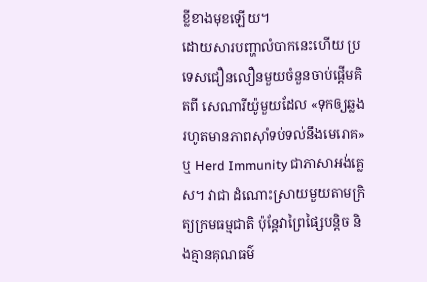ខ្លីខាងមុខឡើយ។
ដោយសារបញ្ហាលំបាកនេះហើយ ប្រទេសជឿនលឿនមួយចំនួនចាប់ផ្តើមគិតពី សេណារីយ៉ូមួយដែល «ទុកឲ្យឆ្លងរហូតមានភាពស៊ាំទប់ទល់នឹងមេរោគ» ឬ Herd Immunity ជាភាសាអង់គ្លេស។ វាជា ដំណោះស្រាយមួយតាមក្រិត្យក្រមធម្មជាតិ ប៉ុន្តែវាព្រៃផ្សៃបន្តិច និងគ្មានគុណធម៌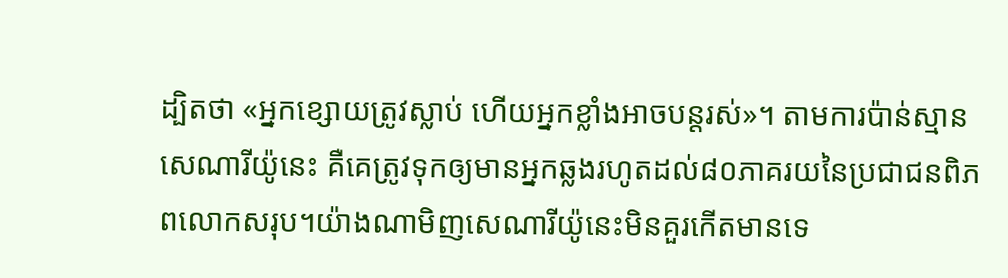ដ្បិតថា «អ្នកខ្សោយត្រូវស្លាប់ ហើយអ្នកខ្លាំងអាចបន្តរស់»។ តាមការប៉ាន់ស្មាន សេណារីយ៉ូនេះ គឺគេត្រូវទុកឲ្យមានអ្នកឆ្លងរហូតដល់៨០ភាគរយនៃប្រជាជនពិភពលោកសរុប។យ៉ាងណាមិញសេណារីយ៉ូនេះមិនគួរកើតមានទេ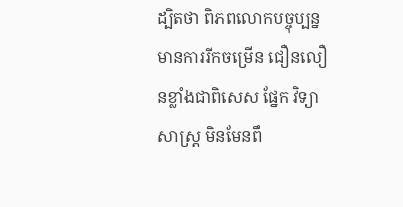ដ្បិតថា ពិភពលោកបច្ចុប្បន្នមានការរីកចម្រើន ជឿនលឿនខ្លាំងជាពិសេស ផ្នែក វិទ្យាសាស្ត្រ មិនមែនពឹ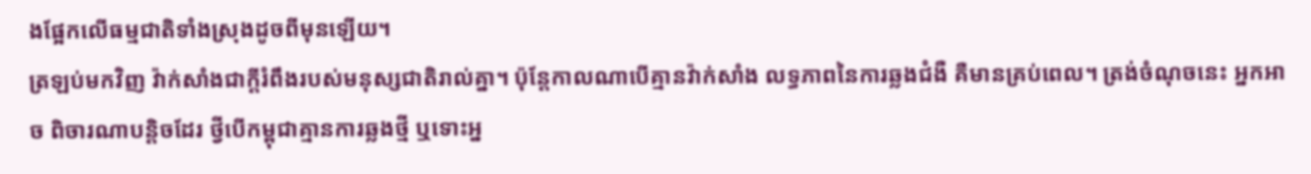ងផ្អែកលើធម្មជាតិទាំងស្រុងដូចពីមុនឡើយ។
ត្រឡប់មកវិញ វ៉ាក់សាំងជាក្តីរំពឹងរបស់មនុស្សជាតិរាល់គ្នា។ ប៉ុន្តែកាលណាបើគ្មានវ៉ាក់សាំង លទ្ធភាពនៃការឆ្លងជំងឺ គឺមានគ្រប់ពេល។ ត្រង់ចំណុចនេះ អ្នកអាច ពិចារណាបន្តិចដែរ ថ្វីបើកម្ពុជាគ្មានការឆ្លងថ្មី ឬទោះអ្ន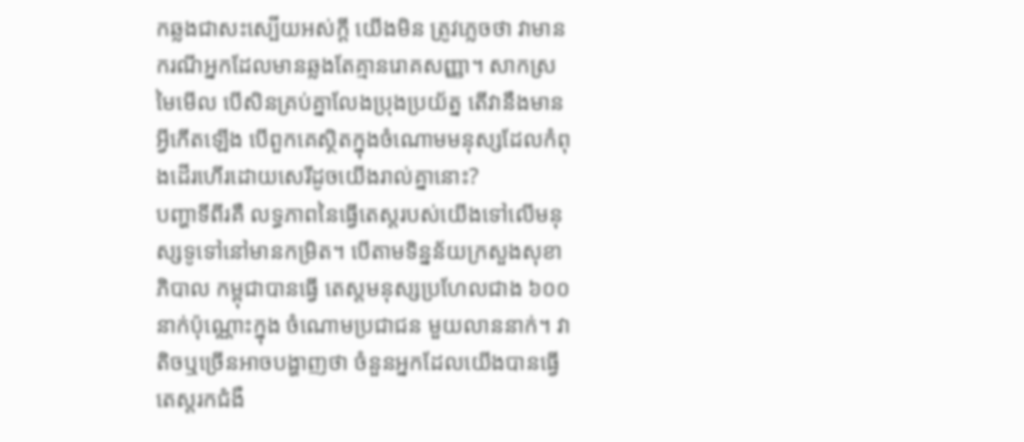កឆ្លងជាសះស្បើយអស់ក្តី យើងមិន ត្រូវភ្លេចថា វាមានករណីអ្នកដែលមានឆ្លងតែគ្មានរោគសញ្ញា។ សាកស្រមៃមើល បើសិនគ្រប់គ្នាលែងប្រុងប្រយ័ត្ន តើវានឹងមានអ្វីកើតឡើង បើពួកគេស្ថិតក្នុងចំណោមមនុស្សដែលកំពុងដើរហើរដោយសេរីដូចយើងរាល់គ្នានោះ?
បញ្ហាទីពីរគឺ លទ្ធភាពនៃធ្វើតេស្តរបស់យើងទៅលើមនុស្សទូទៅនៅមានកម្រិត។ បើតាមទិន្នន័យក្រសួងសុខាភិបាល កម្ពុជាបានធ្វើ តេស្តមនុស្សប្រហែលជាង ៦០០ នាក់ប៉ុណ្ណោះក្នុង ចំណោមប្រជាជន មួយលាននាក់។ វាតិចឬច្រើនអាចបង្ហាញថា ចំនួនអ្នកដែលយើងបានធ្វើតេស្តរកជំងឺ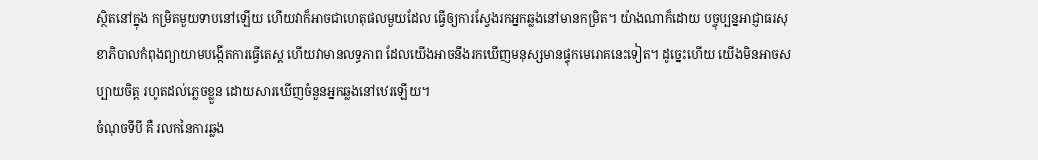ស្ថិតនៅក្នុង កម្រិតមួយទាបនៅឡើយ ហើយវាក៏អាចជាហេតុផលមួយដែល ធ្វើឲ្យការស្វែងរកអ្នកឆ្លងនៅមានកម្រិត។ យ៉ាងណាក៏ដោយ បច្ចុប្បន្នអាជ្ញាធរសុខាភិបាលកំពុងព្យាយាមបង្កើតការធ្វើតេស្ត ហើយវាមានលទ្ធភាព ដែលយើងអាចនឹងរកឃើញមនុស្សមានផ្ទុកមេរោគនេះទៀត។ ដូច្នេះហើយ យើងមិនអាចសប្បាយចិត្ត រហូតដល់ភ្លេចខ្លួន ដោយសារឃើញចំនួនអ្នកឆ្លងនៅឋេរឡើយ។
ចំណុចទីបី គឺ រលកនៃការឆ្លង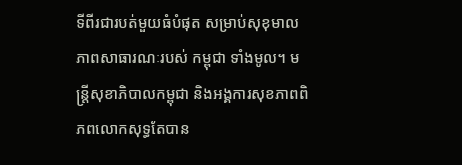ទីពីរជារបត់មួយធំបំផុត សម្រាប់សុខុមាលភាពសាធារណៈរបស់ កម្ពុជា ទាំងមូល។ មន្ត្រីសុខាភិបាលកម្ពុជា និងអង្គការសុខភាពពិភពលោកសុទ្ធតែបាន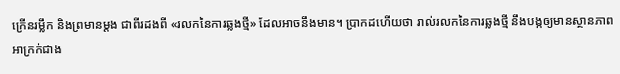ក្រើនរម្លឹក និងព្រមានម្តង ជាពីរដងពី «រលកនៃការឆ្លងថ្មី» ដែលអាចនឹងមាន។ ប្រាកដហើយថា រាល់រលកនៃការឆ្លងថ្មី នឹងបង្កឲ្យមានស្ថានភាពអាក្រក់ជាង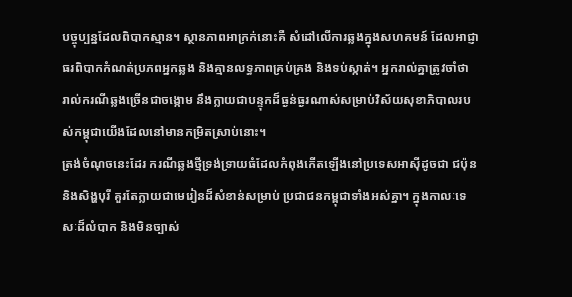បច្ចុប្បន្នដែលពិបាកស្មាន។ ស្ថានភាពអាក្រក់នោះគឺ សំដៅលើការឆ្លងក្នុងសហគមន៍ ដែលអាជ្ញាធរពិបាកកំណត់ប្រភពអ្នកឆ្លង និងគ្មានលទ្ធភាពគ្រប់គ្រង និងទប់ស្កាត់។ អ្នករាល់គ្នាត្រូវចាំថា រាល់ករណីឆ្លងច្រើនជាចង្កោម នឹងក្លាយជាបន្ទុកដ៏ធ្ងន់ធ្ងរណាស់សម្រាប់វិស័យសុខាភិបាលរបស់កម្ពុជាយើងដែលនៅមានកម្រិតស្រាប់នោះ។
ត្រង់ចំណុចនេះដែរ ករណីឆ្លងថ្មីទ្រង់ទ្រាយធំដែលកំពុងកើតឡើងនៅប្រទេសអាស៊ីដូចជា ជប៉ុន និងសិង្ហបុរី គួរតែក្លាយជាមេរៀនដ៏សំខាន់សម្រាប់ ប្រជាជនកម្ពុជាទាំងអស់គ្នា។ ក្នុងកាលៈទេសៈដ៏លំបាក និងមិនច្បាស់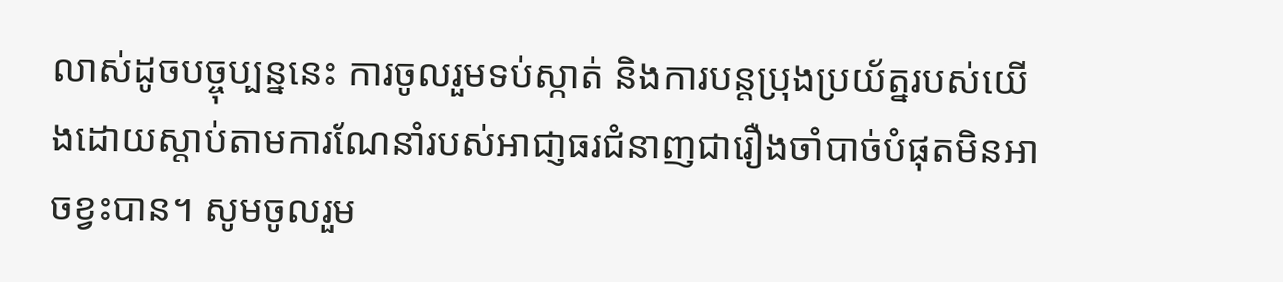លាស់ដូចបច្ចុប្បន្ននេះ ការចូលរួមទប់ស្កាត់ និងការបន្តប្រុងប្រយ័ត្នរបស់យើងដោយស្តាប់តាមការណែនាំរបស់អាជា្ញធរជំនាញជារឿងចាំបាច់បំផុតមិនអាចខ្វះបាន។ សូមចូលរួម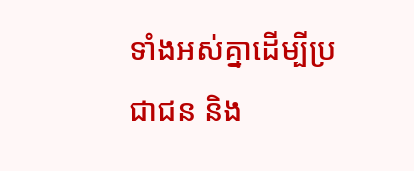ទាំងអស់គ្នាដើម្បីប្រជាជន និង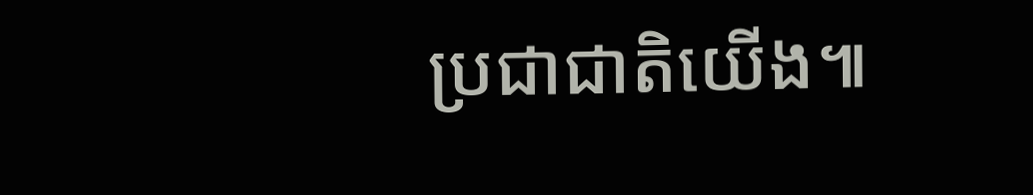ប្រជាជាតិយើង៕